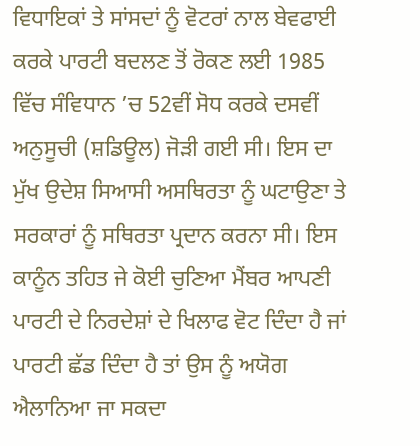ਵਿਧਾਇਕਾਂ ਤੇ ਸਾਂਸਦਾਂ ਨੂੰ ਵੋਟਰਾਂ ਨਾਲ ਬੇਵਫਾਈ ਕਰਕੇ ਪਾਰਟੀ ਬਦਲਣ ਤੋਂ ਰੋਕਣ ਲਈ 1985 ਵਿੱਚ ਸੰਵਿਧਾਨ ’ਚ 52ਵੀਂ ਸੋਧ ਕਰਕੇ ਦਸਵੀਂ ਅਨੁਸੂਚੀ (ਸ਼ਡਿਊਲ) ਜੋੜੀ ਗਈ ਸੀ। ਇਸ ਦਾ ਮੁੱਖ ਉਦੇਸ਼ ਸਿਆਸੀ ਅਸਥਿਰਤਾ ਨੂੰ ਘਟਾਉਣਾ ਤੇ ਸਰਕਾਰਾਂ ਨੂੰ ਸਥਿਰਤਾ ਪ੍ਰਦਾਨ ਕਰਨਾ ਸੀ। ਇਸ ਕਾਨੂੰਨ ਤਹਿਤ ਜੇ ਕੋਈ ਚੁਣਿਆ ਮੈਂਬਰ ਆਪਣੀ ਪਾਰਟੀ ਦੇ ਨਿਰਦੇਸ਼ਾਂ ਦੇ ਖਿਲਾਫ ਵੋਟ ਦਿੰਦਾ ਹੈ ਜਾਂ ਪਾਰਟੀ ਛੱਡ ਦਿੰਦਾ ਹੈ ਤਾਂ ਉਸ ਨੂੰ ਅਯੋਗ ਐਲਾਨਿਆ ਜਾ ਸਕਦਾ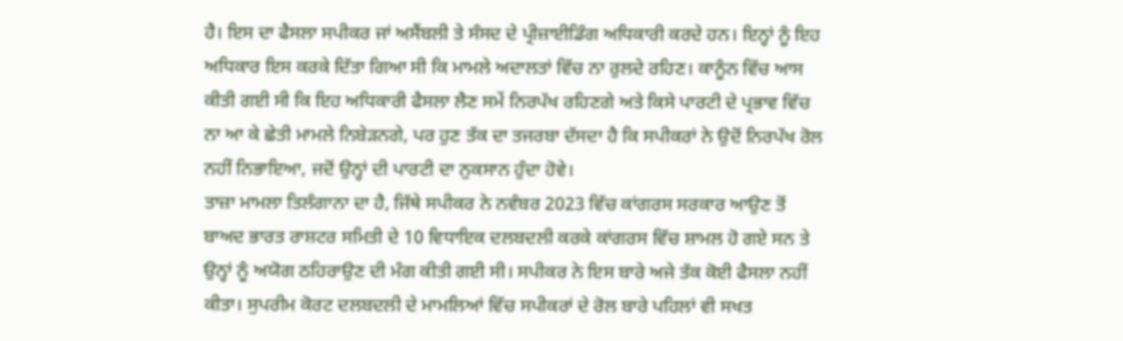ਹੈ। ਇਸ ਦਾ ਫੈਸਲਾ ਸਪੀਕਰ ਜਾਂ ਅਸੈਂਬਲੀ ਤੇ ਸੰਸਦ ਦੇ ਪ੍ਰੀਜ਼ਾਈਡਿੰਗ ਅਧਿਕਾਰੀ ਕਰਦੇ ਹਨ। ਇਨ੍ਹਾਂ ਨੂੰ ਇਹ ਅਧਿਕਾਰ ਇਸ ਕਰਕੇ ਦਿੱਤਾ ਗਿਆ ਸੀ ਕਿ ਮਾਮਲੇ ਅਦਾਲਤਾਂ ਵਿੱਚ ਨਾ ਰੁਲਦੇ ਰਹਿਣ। ਕਾਨੂੰਨ ਵਿੱਚ ਆਸ ਕੀਤੀ ਗਈ ਸੀ ਕਿ ਇਹ ਅਧਿਕਾਰੀ ਫੈਸਲਾ ਲੈਣ ਸਮੇਂ ਨਿਰਪੱਖ ਰਹਿਣਗੇ ਅਤੇ ਕਿਸੇ ਪਾਰਟੀ ਦੇ ਪ੍ਰਭਾਵ ਵਿੱਚ ਨਾ ਆ ਕੇ ਛੇਤੀ ਮਾਮਲੇ ਨਿਬੇੜਨਗੇ, ਪਰ ਹੁਣ ਤੱਕ ਦਾ ਤਜਰਬਾ ਦੱਸਦਾ ਹੈ ਕਿ ਸਪੀਕਰਾਂ ਨੇ ਉਦੋਂ ਨਿਰਪੱਖ ਰੋਲ ਨਹੀਂ ਨਿਭਾਇਆ, ਜਦੋਂ ਉਨ੍ਹਾਂ ਦੀ ਪਾਰਟੀ ਦਾ ਨੁਕਸਾਨ ਹੁੰਦਾ ਹੋਵੇ।
ਤਾਜ਼ਾ ਮਾਮਲਾ ਤਿਲੰਗਾਨਾ ਦਾ ਹੈ, ਜਿੱਥੇ ਸਪੀਕਰ ਨੇ ਨਵੰਬਰ 2023 ਵਿੱਚ ਕਾਂਗਰਸ ਸਰਕਾਰ ਆਉਣ ਤੋਂ ਬਾਅਦ ਭਾਰਤ ਰਾਸ਼ਟਰ ਸਮਿਤੀ ਦੇ 10 ਵਿਧਾਇਕ ਦਲਬਦਲੀ ਕਰਕੇ ਕਾਂਗਰਸ ਵਿੱਚ ਸ਼ਾਮਲ ਹੋ ਗਏ ਸਨ ਤੇ ਉਨ੍ਹਾਂ ਨੂੰ ਅਯੋਗ ਠਹਿਰਾਉਣ ਦੀ ਮੰਗ ਕੀਤੀ ਗਈ ਸੀ। ਸਪੀਕਰ ਨੇ ਇਸ ਬਾਰੇ ਅਜੇ ਤੱਕ ਕੋਈ ਫੈਸਲਾ ਨਹੀਂ ਕੀਤਾ। ਸੁਪਰੀਮ ਕੋਰਟ ਦਲਬਦਲੀ ਦੇ ਮਾਮਲਿਆਂ ਵਿੱਚ ਸਪੀਕਰਾਂ ਦੇ ਰੋਲ ਬਾਰੇ ਪਹਿਲਾਂ ਵੀ ਸਖਤ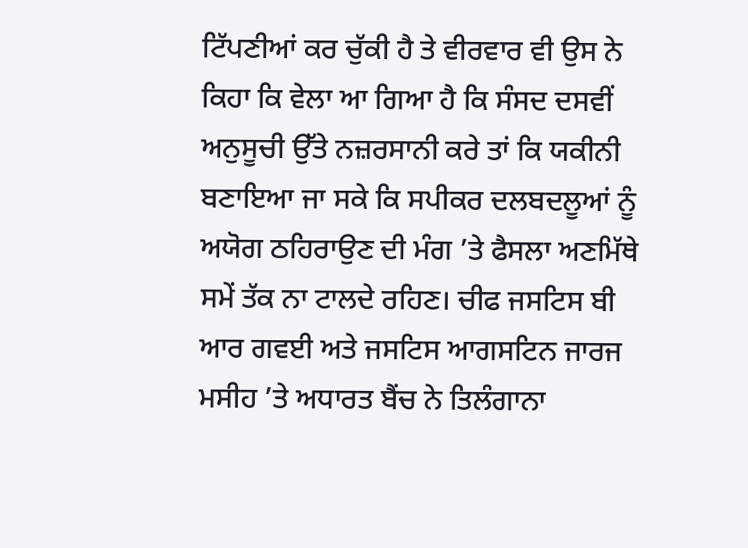ਟਿੱਪਣੀਆਂ ਕਰ ਚੁੱਕੀ ਹੈ ਤੇ ਵੀਰਵਾਰ ਵੀ ਉਸ ਨੇ ਕਿਹਾ ਕਿ ਵੇਲਾ ਆ ਗਿਆ ਹੈ ਕਿ ਸੰਸਦ ਦਸਵੀਂ ਅਨੁਸੂਚੀ ਉੱਤੇ ਨਜ਼ਰਸਾਨੀ ਕਰੇ ਤਾਂ ਕਿ ਯਕੀਨੀ ਬਣਾਇਆ ਜਾ ਸਕੇ ਕਿ ਸਪੀਕਰ ਦਲਬਦਲੂਆਂ ਨੂੰ ਅਯੋਗ ਠਹਿਰਾਉਣ ਦੀ ਮੰਗ ’ਤੇ ਫੈਸਲਾ ਅਣਮਿੱਥੇ ਸਮੇਂ ਤੱਕ ਨਾ ਟਾਲਦੇ ਰਹਿਣ। ਚੀਫ ਜਸਟਿਸ ਬੀ ਆਰ ਗਵਈ ਅਤੇ ਜਸਟਿਸ ਆਗਸਟਿਨ ਜਾਰਜ ਮਸੀਹ ’ਤੇ ਅਧਾਰਤ ਬੈਂਚ ਨੇ ਤਿਲੰਗਾਨਾ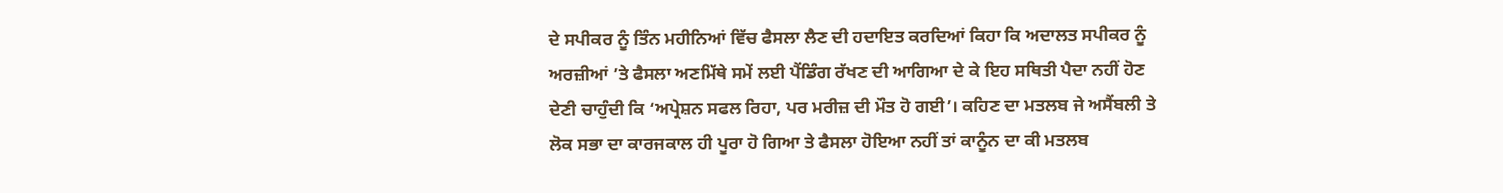ਦੇ ਸਪੀਕਰ ਨੂੰ ਤਿੰਨ ਮਹੀਨਿਆਂ ਵਿੱਚ ਫੈਸਲਾ ਲੈਣ ਦੀ ਹਦਾਇਤ ਕਰਦਿਆਂ ਕਿਹਾ ਕਿ ਅਦਾਲਤ ਸਪੀਕਰ ਨੂੰ ਅਰਜ਼ੀਆਂ ’ਤੇ ਫੈਸਲਾ ਅਣਮਿੱਥੇ ਸਮੇਂ ਲਈ ਪੈਂਡਿੰਗ ਰੱਖਣ ਦੀ ਆਗਿਆ ਦੇ ਕੇ ਇਹ ਸਥਿਤੀ ਪੈਦਾ ਨਹੀਂ ਹੋਣ ਦੇਣੀ ਚਾਹੁੰਦੀ ਕਿ ‘ਅਪ੍ਰੇਸ਼ਨ ਸਫਲ ਰਿਹਾ, ਪਰ ਮਰੀਜ਼ ਦੀ ਮੌਤ ਹੋ ਗਈ’। ਕਹਿਣ ਦਾ ਮਤਲਬ ਜੇ ਅਸੈਂਬਲੀ ਤੇ ਲੋਕ ਸਭਾ ਦਾ ਕਾਰਜਕਾਲ ਹੀ ਪੂਰਾ ਹੋ ਗਿਆ ਤੇ ਫੈਸਲਾ ਹੋਇਆ ਨਹੀਂ ਤਾਂ ਕਾਨੂੰਨ ਦਾ ਕੀ ਮਤਲਬ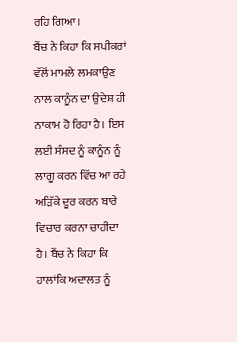ਰਹਿ ਗਿਆ।
ਬੈਂਚ ਨੇ ਕਿਹਾ ਕਿ ਸਪੀਕਰਾਂ ਵੱਲੋਂ ਮਾਮਲੇ ਲਮਕਾਉਣ ਨਾਲ ਕਾਨੂੰਨ ਦਾ ਉਦੇਸ਼ ਹੀ ਨਾਕਾਮ ਹੋ ਰਿਹਾ ਹੈ। ਇਸ ਲਈ ਸੰਸਦ ਨੂੰ ਕਾਨੂੰਨ ਨੂੰ ਲਾਗੂ ਕਰਨ ਵਿੱਚ ਆ ਰਹੇ ਅੜਿੱਕੇ ਦੂਰ ਕਰਨ ਬਾਰੇ ਵਿਚਾਰ ਕਰਨਾ ਚਾਹੀਦਾ ਹੈ। ਬੈਂਚ ਨੇ ਕਿਹਾ ਕਿ ਹਾਲਾਂਕਿ ਅਦਾਲਤ ਨੂੰ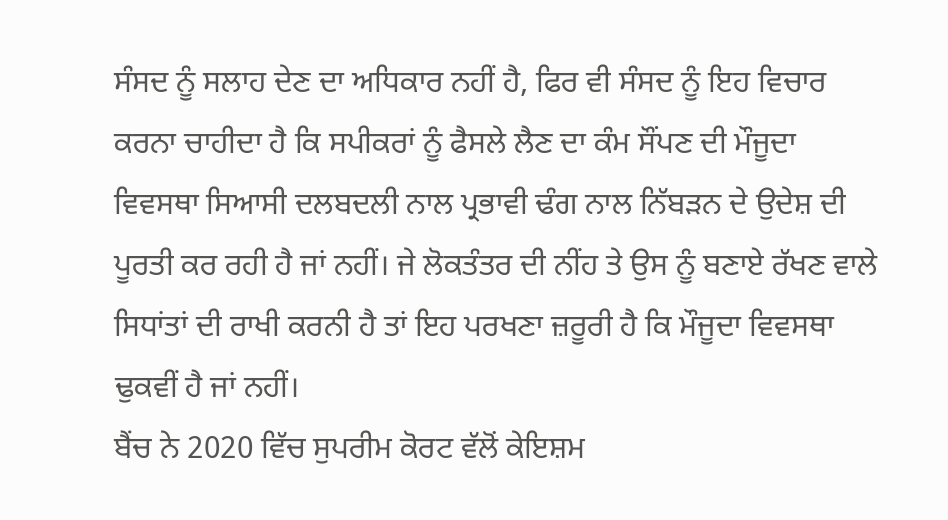ਸੰਸਦ ਨੂੰ ਸਲਾਹ ਦੇਣ ਦਾ ਅਧਿਕਾਰ ਨਹੀਂ ਹੈ, ਫਿਰ ਵੀ ਸੰਸਦ ਨੂੰ ਇਹ ਵਿਚਾਰ ਕਰਨਾ ਚਾਹੀਦਾ ਹੈ ਕਿ ਸਪੀਕਰਾਂ ਨੂੰ ਫੈਸਲੇ ਲੈਣ ਦਾ ਕੰਮ ਸੌਂਪਣ ਦੀ ਮੌਜੂਦਾ ਵਿਵਸਥਾ ਸਿਆਸੀ ਦਲਬਦਲੀ ਨਾਲ ਪ੍ਰਭਾਵੀ ਢੰਗ ਨਾਲ ਨਿੱਬੜਨ ਦੇ ਉਦੇਸ਼ ਦੀ ਪੂਰਤੀ ਕਰ ਰਹੀ ਹੈ ਜਾਂ ਨਹੀਂ। ਜੇ ਲੋਕਤੰਤਰ ਦੀ ਨੀਂਹ ਤੇ ਉਸ ਨੂੰ ਬਣਾਏ ਰੱਖਣ ਵਾਲੇ ਸਿਧਾਂਤਾਂ ਦੀ ਰਾਖੀ ਕਰਨੀ ਹੈ ਤਾਂ ਇਹ ਪਰਖਣਾ ਜ਼ਰੂਰੀ ਹੈ ਕਿ ਮੌਜੂਦਾ ਵਿਵਸਥਾ ਢੁਕਵੀਂ ਹੈ ਜਾਂ ਨਹੀਂ।
ਬੈਂਚ ਨੇ 2020 ਵਿੱਚ ਸੁਪਰੀਮ ਕੋਰਟ ਵੱਲੋਂ ਕੇਇਸ਼ਮ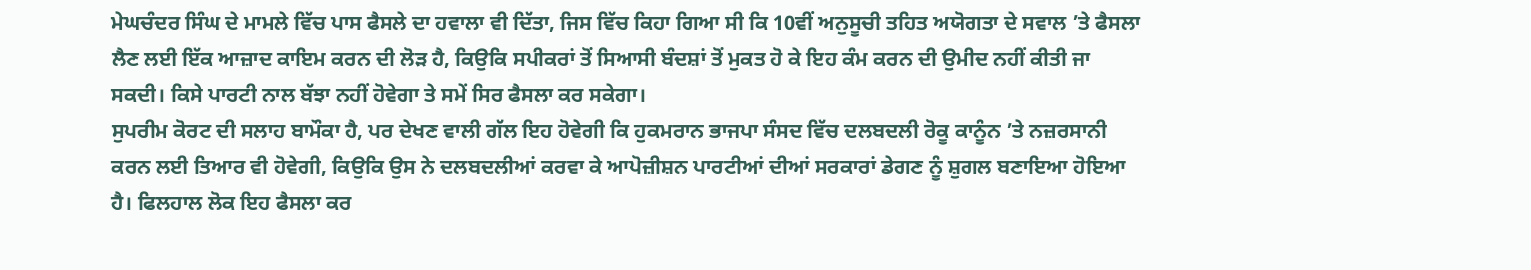ਮੇਘਚੰਦਰ ਸਿੰਘ ਦੇ ਮਾਮਲੇ ਵਿੱਚ ਪਾਸ ਫੈਸਲੇ ਦਾ ਹਵਾਲਾ ਵੀ ਦਿੱਤਾ, ਜਿਸ ਵਿੱਚ ਕਿਹਾ ਗਿਆ ਸੀ ਕਿ 10ਵੀਂ ਅਨੁਸੂਚੀ ਤਹਿਤ ਅਯੋਗਤਾ ਦੇ ਸਵਾਲ ’ਤੇ ਫੈਸਲਾ ਲੈਣ ਲਈ ਇੱਕ ਆਜ਼ਾਦ ਕਾਇਮ ਕਰਨ ਦੀ ਲੋੜ ਹੈ, ਕਿਉਕਿ ਸਪੀਕਰਾਂ ਤੋਂ ਸਿਆਸੀ ਬੰਦਸ਼ਾਂ ਤੋਂ ਮੁਕਤ ਹੋ ਕੇ ਇਹ ਕੰਮ ਕਰਨ ਦੀ ਉਮੀਦ ਨਹੀਂ ਕੀਤੀ ਜਾ ਸਕਦੀ। ਕਿਸੇ ਪਾਰਟੀ ਨਾਲ ਬੱਝਾ ਨਹੀਂ ਹੋਵੇਗਾ ਤੇ ਸਮੇਂ ਸਿਰ ਫੈਸਲਾ ਕਰ ਸਕੇਗਾ।
ਸੁਪਰੀਮ ਕੋਰਟ ਦੀ ਸਲਾਹ ਬਾਮੌਕਾ ਹੈ, ਪਰ ਦੇਖਣ ਵਾਲੀ ਗੱਲ ਇਹ ਹੋਵੇਗੀ ਕਿ ਹੁਕਮਰਾਨ ਭਾਜਪਾ ਸੰਸਦ ਵਿੱਚ ਦਲਬਦਲੀ ਰੋਕੂ ਕਾਨੂੰਨ ’ਤੇ ਨਜ਼ਰਸਾਨੀ ਕਰਨ ਲਈ ਤਿਆਰ ਵੀ ਹੋਵੇਗੀ, ਕਿਉਕਿ ਉਸ ਨੇ ਦਲਬਦਲੀਆਂ ਕਰਵਾ ਕੇ ਆਪੋਜ਼ੀਸ਼ਨ ਪਾਰਟੀਆਂ ਦੀਆਂ ਸਰਕਾਰਾਂ ਡੇਗਣ ਨੂੰ ਸ਼ੁਗਲ ਬਣਾਇਆ ਹੋਇਆ ਹੈ। ਫਿਲਹਾਲ ਲੋਕ ਇਹ ਫੈਸਲਾ ਕਰ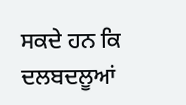ਸਕਦੇ ਹਨ ਕਿ ਦਲਬਦਲੂਆਂ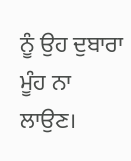ਨੂੰ ਉਹ ਦੁਬਾਰਾ ਮੂੰਹ ਨਾ ਲਾਉਣ।